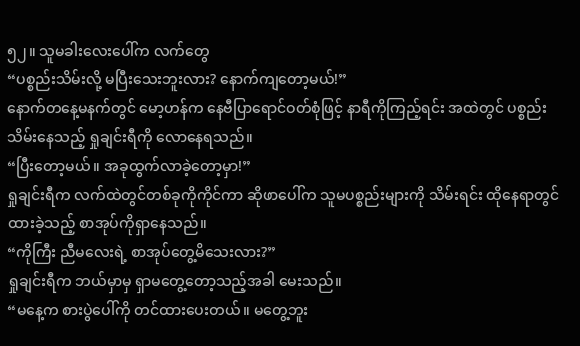၅၂။ သူမခါးလေးပေါ်က လက်တွေ
“ပစ္စည်းသိမ်းလို့ မပြီးသေးဘူးလား? နောက်ကျတော့မယ်!”
နောက်တနေ့မနက်တွင် မော့ဟန်က နေဗီပြာရောင်ဝတ်စုံဖြင့် နာရီကိုကြည့်ရင်း အထဲတွင် ပစ္စည်းသိမ်းနေသည့် ရှုချင်းရီကို လောနေရသည်။
“ပြီးတော့မယ်။ အခုထွက်လာခဲ့တော့မှာ!”
ရှုချင်းရီက လက်ထဲတွင်တစ်ခုကိုကိုင်ကာ ဆိုဖာပေါ်က သူမပစ္စည်းများကို သိမ်းရင်း ထိုနေရာတွင်ထားခဲ့သည့် စာအုပ်ကိုရှာနေသည်။
“ကိုကြီး ညီမလေးရဲ့ စာအုပ်တွေ့မိသေးလား?”
ရှုချင်းရီက ဘယ်မှာမှ ရှာမတွေ့တော့သည့်အခါ မေးသည်။
“မနေ့က စားပွဲပေါ်ကို တင်ထားပေးတယ်။ မတွေ့ဘူး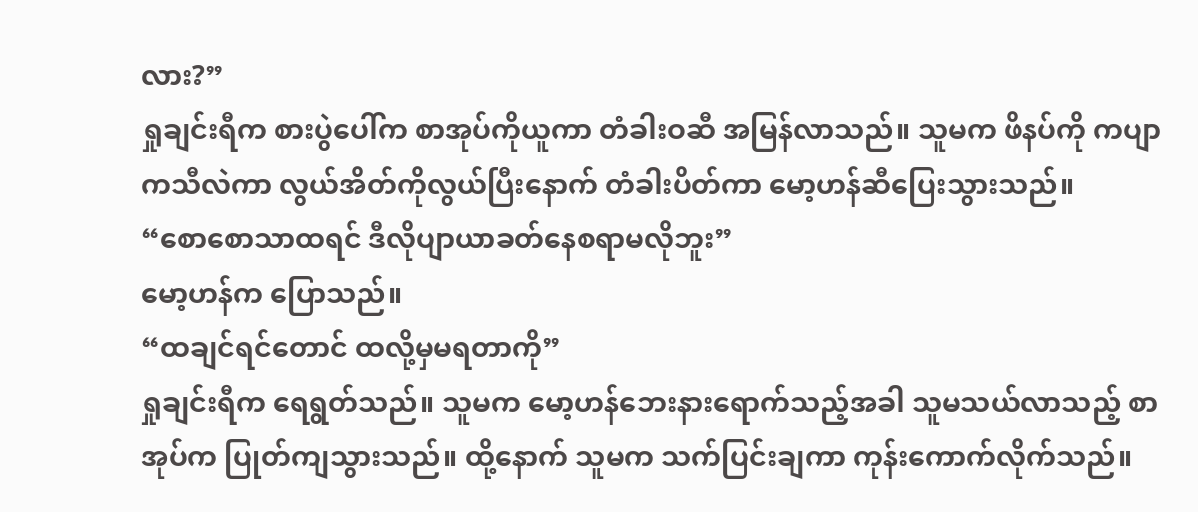လား?”
ရှုချင်းရီက စားပွဲပေါ်က စာအုပ်ကိုယူကာ တံခါးဝဆီ အမြန်လာသည်။ သူမက ဖိနပ်ကို ကပျာကသီလဲကာ လွယ်အိတ်ကိုလွယ်ပြီးနောက် တံခါးပိတ်ကာ မော့ဟန်ဆီပြေးသွားသည်။
“စောစောသာထရင် ဒီလိုပျာယာခတ်နေစရာမလိုဘူး”
မော့ဟန်က ပြောသည်။
“ထချင်ရင်တောင် ထလို့မှမရတာကို”
ရှုချင်းရီက ရေရွတ်သည်။ သူမက မော့ဟန်ဘေးနားရောက်သည့်အခါ သူမသယ်လာသည့် စာအုပ်က ပြုတ်ကျသွားသည်။ ထို့နောက် သူမက သက်ပြင်းချကာ ကုန်းကောက်လိုက်သည်။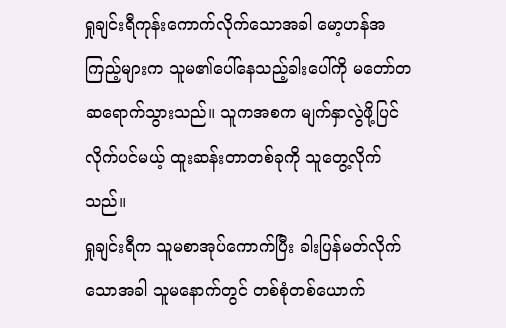ရှုချင်းရီကုန်းကောက်လိုက်သောအခါ မော့ဟန်အကြည့်များက သူမ၏ပေါ်နေသည့်ခါးပေါ်ကို မတော်တဆရောက်သွားသည်။ သူကအစက မျက်နှာလွဲဖို့ပြင်လိုက်ပင်မယ့် ထူးဆန်းတာတစ်ခုကို သူတွေ့လိုက်သည်။
ရှုချင်းရီက သူမစာအုပ်ကောက်ပြီး ခါးပြန်မတ်လိုက်သောအခါ သူမနောက်တွင် တစ်စုံတစ်ယောက်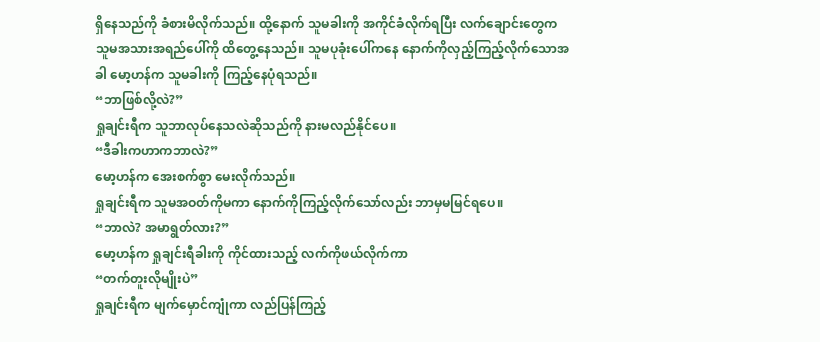ရှိနေသည်ကို ခံစားမိလိုက်သည်။ ထို့နောက် သူမခါးကို အကိုင်ခံလိုက်ရပြီး လက်ချောင်းတွေက သူမအသားအရည်ပေါ်ကို ထိတွေ့နေသည်။ သူမပုခုံးပေါ်ကနေ နောက်ကိုလှည့်ကြည့်လိုက်သောအခါ မော့ဟန်က သူမခါးကို ကြည့်နေပုံရသည်။
“ဘာဖြစ်လို့လဲ?”
ရှုချင်းရီက သူဘာလုပ်နေသလဲဆိုသည်ကို နားမလည်နိုင်ပေ။
“ဒီခါးကဟာကဘာလဲ?”
မော့ဟန်က အေးစက်စွာ မေးလိုက်သည်။
ရှုချင်းရီက သူမအဝတ်ကိုမကာ နောက်ကိုကြည့်လိုက်သော်လည်း ဘာမှမမြင်ရပေ။
“ဘာလဲ? အမာရွတ်လား?”
မော့ဟန်က ရှုချင်းရီခါးကို ကိုင်ထားသည့် လက်ကိုဖယ်လိုက်ကာ
“တက်တူးလိုမျိုးပဲ”
ရှုချင်းရီက မျက်မှောင်ကျုံကာ လည်ပြန်ကြည့်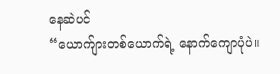နေဆဲပင်
“ယောက်ျားတစ်ယောက်ရဲ့ နောက်ကျောပုံပဲ။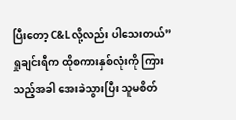ပြီးတော့ C&Lလို့လည်း ပါသေးတယ်”
ရှုချင်းရီက ထိုစကားနှစ်လုံးကို ကြားသည့်အခါ အေးခဲသွားပြီး သူမစိတ်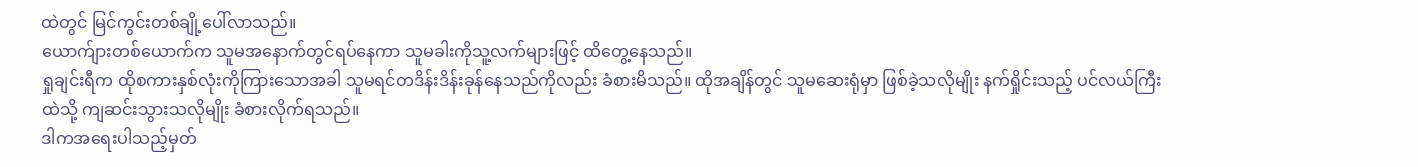ထဲတွင် မြင်ကွင်းတစ်ချို့ပေါ်လာသည်။
ယောက်ျားတစ်ယောက်က သူမအနောက်တွင်ရပ်နေကာ သူမခါးကိုသူ့လက်များဖြင့် ထိတွေ့နေသည်။
ရှုချင်းရီက ထိုစကားနှစ်လုံးကိုကြားသောအခါ သူမရင်တဒိန်းဒိန်းခုန်နေသည်ကိုလည်း ခံစားမိသည်။ ထိုအချိန်တွင် သူမဆေးရုံမှာ ဖြစ်ခဲ့သလိုမျိုး နက်ရှိုင်းသည့် ပင်လယ်ကြီးထဲသို့ ကျဆင်းသွားသလိုမျိုး ခံစားလိုက်ရသည်။
ဒါကအရေးပါသည့်မှတ်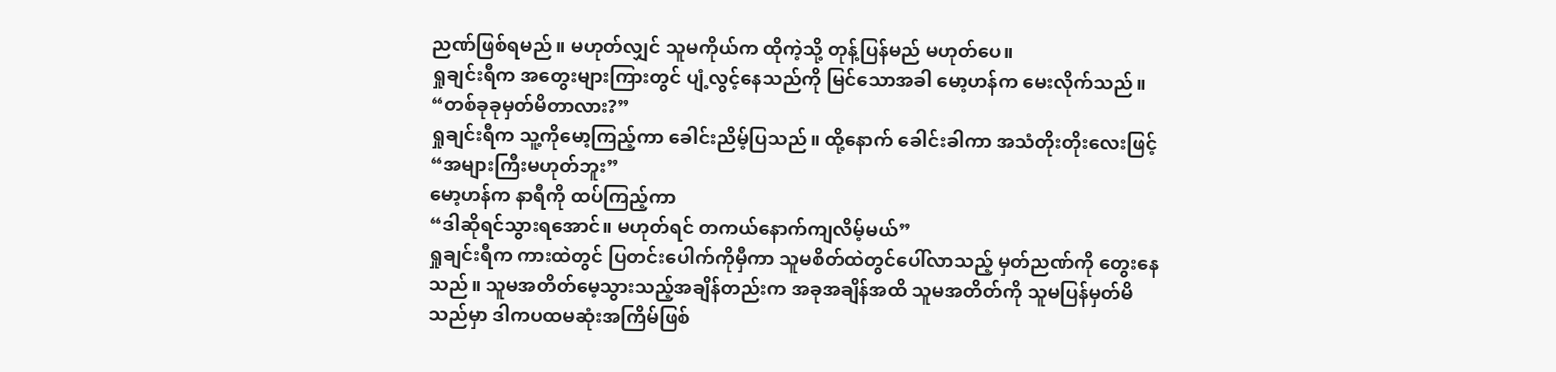ညဏ်ဖြစ်ရမည်။ မဟုတ်လျှင် သူမကိုယ်က ထိုကဲ့သို့ တုန့်ပြန်မည် မဟုတ်ပေ။
ရှုချင်းရီက အတွေးများကြားတွင် ပျံ့လွင့်နေသည်ကို မြင်သောအခါ မော့ဟန်က မေးလိုက်သည်။
“တစ်ခုခုမှတ်မိတာလား?”
ရှုချင်းရီက သူ့ကိုမော့ကြည့်ကာ ခေါင်းညိမ့်ပြသည်။ ထို့နောက် ခေါင်းခါကာ အသံတိုးတိုးလေးဖြင့်
“အများကြီးမဟုတ်ဘူး”
မော့ဟန်က နာရီကို ထပ်ကြည့်ကာ
“ဒါဆိုရင်သွားရအောင်။ မဟုတ်ရင် တကယ်နောက်ကျလိမ့်မယ်”
ရှုချင်းရီက ကားထဲတွင် ပြတင်းပေါက်ကိုမှီကာ သူမစိတ်ထဲတွင်ပေါ်လာသည့် မှတ်ညဏ်ကို တွေးနေသည်။ သူမအတိတ်မေ့သွားသည့်အချိန်တည်းက အခုအချိန်အထိ သူမအတိတ်ကို သူမပြန်မှတ်မိသည်မှာ ဒါကပထမဆုံးအကြိမ်ဖြစ်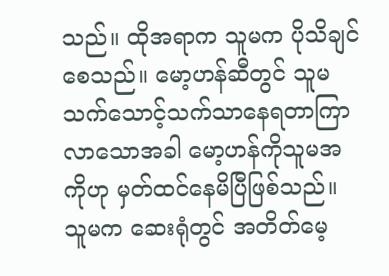သည်။ ထိုအရာက သူမက ပိုသိချင်စေသည်။ မော့ဟန်ဆီတွင် သူမသက်သောင့်သက်သာနေရတာကြာလာသောအခါ မော့ဟန်ကိုသူမအကိုဟု မှတ်ထင်နေမိပြီဖြစ်သည်။ သူမက ဆေးရုံတွင် အတိတ်မေ့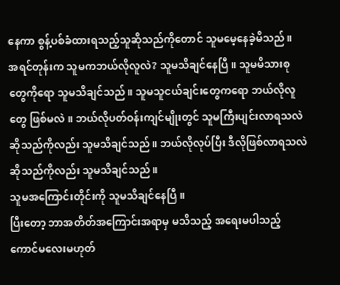နေကာ စွန့်ပစ်ခံထားရသည့်သူဆိုသည်ကိုတောင် သူမမေ့နေခဲ့မိသည်။
အရင်တုန်းက သူမကဘယ်လိုလူလဲ? သူမသိချင်နေပြီ။ သူမမိသားစုတွေကိုရော သူမသိချင်သည်။ သူမသူငယ်ချင်းတွေကရော ဘယ်လိုလူတွေ ဖြစ်မလဲ။ ဘယ်လိုပတ်ဝန်းကျင်မျိုးတွင် သူမကြီးပျင်းလာရသလဲဆိုသည်ကိုလည်း သူမသိချင်သည်။ ဘယ်လိုလုပ်ပြီး ဒီလိုဖြစ်လာရသလဲဆိုသည်ကိုလည်း သူမသိချင်သည်။
သူမအကြောင်းတိုင်းကို သူမသိချင်နေပြီ။
ပြီးတော့ ဘာအတိတ်အကြောင်းအရာမှ မသိသည့် အရေးမပါသည့် ကောင်မလေးမဟုတ်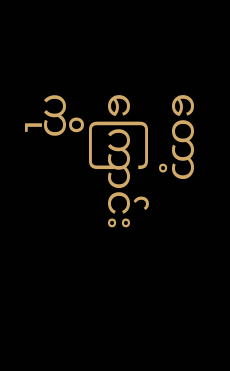တော့ကြောင်းကို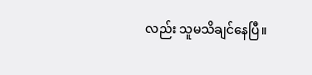လည်း သူမသိချင်နေပြီ။